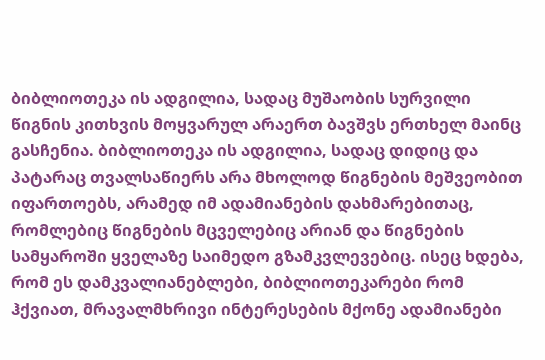ბიბლიოთეკა ის ადგილია, სადაც მუშაობის სურვილი წიგნის კითხვის მოყვარულ არაერთ ბავშვს ერთხელ მაინც გასჩენია. ბიბლიოთეკა ის ადგილია, სადაც დიდიც და პატარაც თვალსაწიერს არა მხოლოდ წიგნების მეშვეობით იფართოებს, არამედ იმ ადამიანების დახმარებითაც, რომლებიც წიგნების მცველებიც არიან და წიგნების სამყაროში ყველაზე საიმედო გზამკვლევებიც. ისეც ხდება, რომ ეს დამკვალიანებლები, ბიბლიოთეკარები რომ ჰქვიათ, მრავალმხრივი ინტერესების მქონე ადამიანები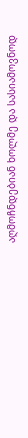აღმოჩნდებიან ხოლმე და სასიამოვნოდ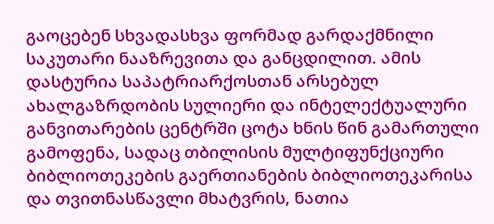გაოცებენ სხვადასხვა ფორმად გარდაქმნილი საკუთარი ნააზრევითა და განცდილით. ამის დასტურია საპატრიარქოსთან არსებულ ახალგაზრდობის სულიერი და ინტელექტუალური განვითარების ცენტრში ცოტა ხნის წინ გამართული გამოფენა, სადაც თბილისის მულტიფუნქციური ბიბლიოთეკების გაერთიანების ბიბლიოთეკარისა და თვითნასწავლი მხატვრის, ნათია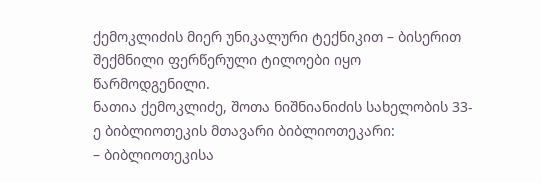ქემოკლიძის მიერ უნიკალური ტექნიკით – ბისერით შექმნილი ფერწერული ტილოები იყო წარმოდგენილი.
ნათია ქემოკლიძე, შოთა ნიშნიანიძის სახელობის 33-ე ბიბლიოთეკის მთავარი ბიბლიოთეკარი:
– ბიბლიოთეკისა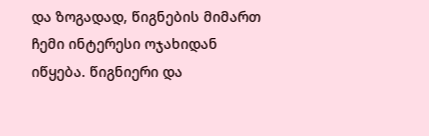და ზოგადად, წიგნების მიმართ ჩემი ინტერესი ოჯახიდან იწყება. წიგნიერი და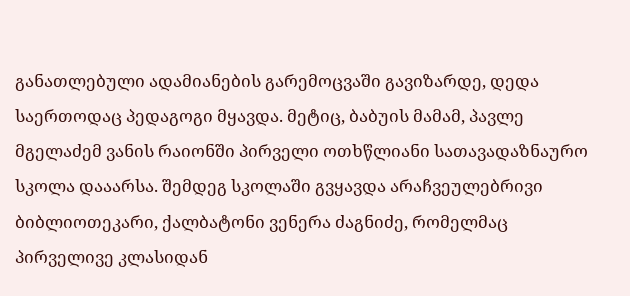განათლებული ადამიანების გარემოცვაში გავიზარდე, დედა საერთოდაც პედაგოგი მყავდა. მეტიც, ბაბუის მამამ, პავლე მგელაძემ ვანის რაიონში პირველი ოთხწლიანი სათავადაზნაურო სკოლა დააარსა. შემდეგ სკოლაში გვყავდა არაჩვეულებრივი ბიბლიოთეკარი, ქალბატონი ვენერა ძაგნიძე, რომელმაც პირველივე კლასიდან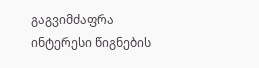გაგვიმძაფრა ინტერესი წიგნების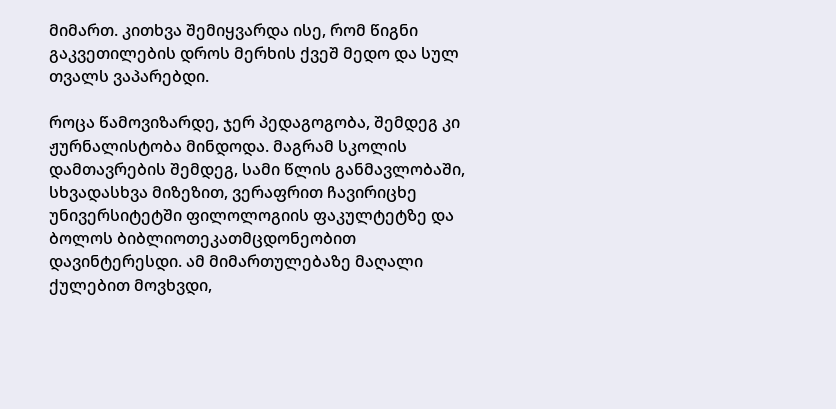მიმართ. კითხვა შემიყვარდა ისე, რომ წიგნი გაკვეთილების დროს მერხის ქვეშ მედო და სულ თვალს ვაპარებდი.

როცა წამოვიზარდე, ჯერ პედაგოგობა, შემდეგ კი ჟურნალისტობა მინდოდა. მაგრამ სკოლის დამთავრების შემდეგ, სამი წლის განმავლობაში, სხვადასხვა მიზეზით, ვერაფრით ჩავირიცხე უნივერსიტეტში ფილოლოგიის ფაკულტეტზე და ბოლოს ბიბლიოთეკათმცდონეობით დავინტერესდი. ამ მიმართულებაზე მაღალი ქულებით მოვხვდი,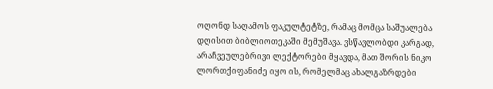ოღონდ საღამოს ფაკულტეტზე, რამაც მომცა საშუალება დღისით ბიბლიოთეკაში მემუშავა. ვსწავლობდი კარგად, არაჩვეულებრივი ლექტორები მყავდა, მათ შორის ნიკო ლორთქიფანიძე იყო ის, რომელმაც ახალგაზრდები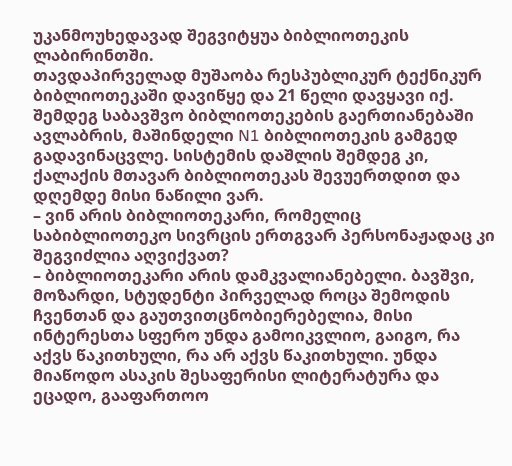უკანმოუხედავად შეგვიტყუა ბიბლიოთეკის ლაბირინთში.
თავდაპირველად მუშაობა რესპუბლიკურ ტექნიკურ ბიბლიოთეკაში დავიწყე და 21 წელი დავყავი იქ. შემდეგ საბავშვო ბიბლიოთეკების გაერთიანებაში ავლაბრის, მაშინდელი N1 ბიბლიოთეკის გამგედ გადავინაცვლე. სისტემის დაშლის შემდეგ კი, ქალაქის მთავარ ბიბლიოთეკას შევუერთდით და დღემდე მისი ნაწილი ვარ.
– ვინ არის ბიბლიოთეკარი, რომელიც საბიბლიოთეკო სივრცის ერთგვარ პერსონაჟადაც კი შეგვიძლია აღვიქვათ?
– ბიბლიოთეკარი არის დამკვალიანებელი. ბავშვი, მოზარდი, სტუდენტი პირველად როცა შემოდის ჩვენთან და გაუთვითცნობიერებელია, მისი ინტერესთა სფერო უნდა გამოიკვლიო, გაიგო, რა აქვს წაკითხული, რა არ აქვს წაკითხული. უნდა მიაწოდო ასაკის შესაფერისი ლიტერატურა და ეცადო, გააფართოო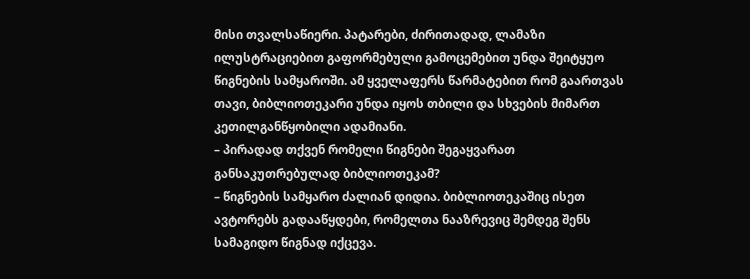მისი თვალსაწიერი. პატარები, ძირითადად, ლამაზი ილუსტრაციებით გაფორმებული გამოცემებით უნდა შეიტყუო წიგნების სამყაროში. ამ ყველაფერს წარმატებით რომ გაართვას თავი, ბიბლიოთეკარი უნდა იყოს თბილი და სხვების მიმართ კეთილგანწყობილი ადამიანი.
– პირადად თქვენ რომელი წიგნები შეგაყვარათ განსაკუთრებულად ბიბლიოთეკამ?
– წიგნების სამყარო ძალიან დიდია. ბიბლიოთეკაშიც ისეთ ავტორებს გადააწყდები, რომელთა ნააზრევიც შემდეგ შენს სამაგიდო წიგნად იქცევა.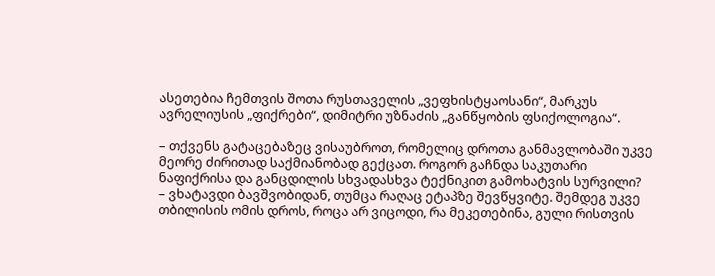ასეთებია ჩემთვის შოთა რუსთაველის „ვეფხისტყაოსანი“, მარკუს ავრელიუსის „ფიქრები“, დიმიტრი უზნაძის „განწყობის ფსიქოლოგია“.

– თქვენს გატაცებაზეც ვისაუბროთ, რომელიც დროთა განმავლობაში უკვე მეორე ძირითად საქმიანობად გექცათ. როგორ გაჩნდა საკუთარი ნაფიქრისა და განცდილის სხვადასხვა ტექნიკით გამოხატვის სურვილი?
– ვხატავდი ბავშვობიდან, თუმცა რაღაც ეტაპზე შევწყვიტე. შემდეგ უკვე თბილისის ომის დროს, როცა არ ვიცოდი, რა მეკეთებინა, გული რისთვის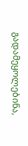გადამეყოლებინა,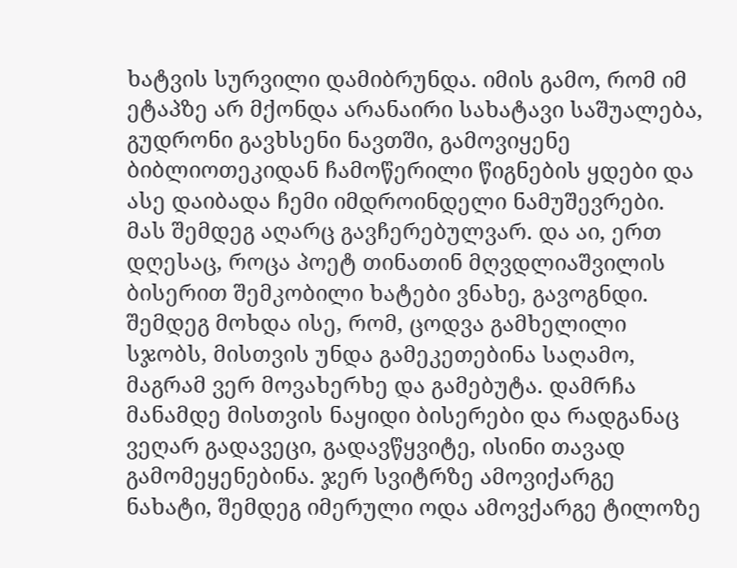ხატვის სურვილი დამიბრუნდა. იმის გამო, რომ იმ ეტაპზე არ მქონდა არანაირი სახატავი საშუალება, გუდრონი გავხსენი ნავთში, გამოვიყენე ბიბლიოთეკიდან ჩამოწერილი წიგნების ყდები და ასე დაიბადა ჩემი იმდროინდელი ნამუშევრები. მას შემდეგ აღარც გავჩერებულვარ. და აი, ერთ დღესაც, როცა პოეტ თინათინ მღვდლიაშვილის ბისერით შემკობილი ხატები ვნახე, გავოგნდი. შემდეგ მოხდა ისე, რომ, ცოდვა გამხელილი სჯობს, მისთვის უნდა გამეკეთებინა საღამო, მაგრამ ვერ მოვახერხე და გამებუტა. დამრჩა მანამდე მისთვის ნაყიდი ბისერები და რადგანაც ვეღარ გადავეცი, გადავწყვიტე, ისინი თავად გამომეყენებინა. ჯერ სვიტრზე ამოვიქარგე ნახატი, შემდეგ იმერული ოდა ამოვქარგე ტილოზე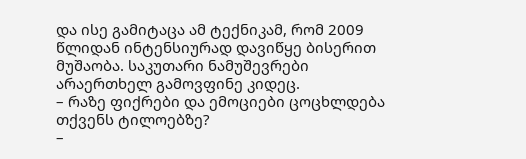და ისე გამიტაცა ამ ტექნიკამ, რომ 2009 წლიდან ინტენსიურად დავიწყე ბისერით მუშაობა. საკუთარი ნამუშევრები არაერთხელ გამოვფინე კიდეც.
– რაზე ფიქრები და ემოციები ცოცხლდება თქვენს ტილოებზე?
–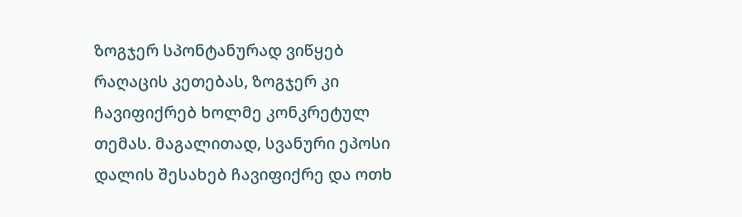ზოგჯერ სპონტანურად ვიწყებ რაღაცის კეთებას, ზოგჯერ კი ჩავიფიქრებ ხოლმე კონკრეტულ თემას. მაგალითად, სვანური ეპოსი დალის შესახებ ჩავიფიქრე და ოთხ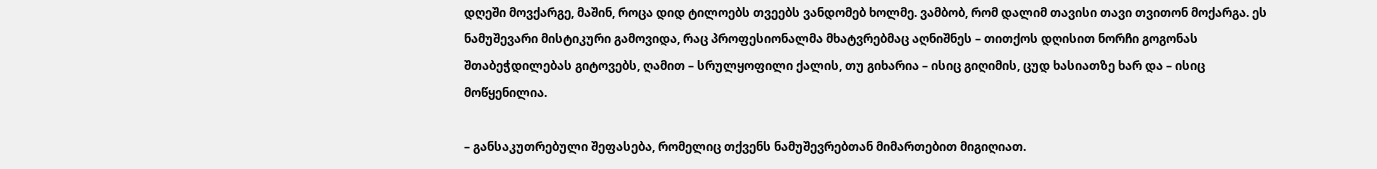დღეში მოვქარგე, მაშინ, როცა დიდ ტილოებს თვეებს ვანდომებ ხოლმე. ვამბობ, რომ დალიმ თავისი თავი თვითონ მოქარგა. ეს ნამუშევარი მისტიკური გამოვიდა, რაც პროფესიონალმა მხატვრებმაც აღნიშნეს – თითქოს დღისით ნორჩი გოგონას შთაბეჭდილებას გიტოვებს, ღამით – სრულყოფილი ქალის, თუ გიხარია – ისიც გიღიმის, ცუდ ხასიათზე ხარ და – ისიც მოწყენილია.

– განსაკუთრებული შეფასება, რომელიც თქვენს ნამუშევრებთან მიმართებით მიგიღიათ.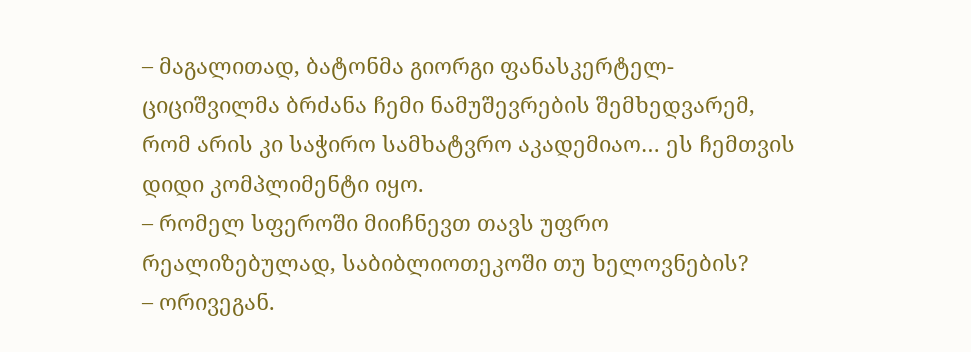– მაგალითად, ბატონმა გიორგი ფანასკერტელ-ციციშვილმა ბრძანა ჩემი ნამუშევრების შემხედვარემ, რომ არის კი საჭირო სამხატვრო აკადემიაო… ეს ჩემთვის დიდი კომპლიმენტი იყო.
– რომელ სფეროში მიიჩნევთ თავს უფრო რეალიზებულად, საბიბლიოთეკოში თუ ხელოვნების?
– ორივეგან.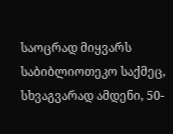საოცრად მიყვარს საბიბლიოთეკო საქმეც, სხვაგვარად ამდენი, 50-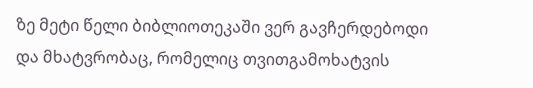ზე მეტი წელი ბიბლიოთეკაში ვერ გავჩერდებოდი და მხატვრობაც, რომელიც თვითგამოხატვის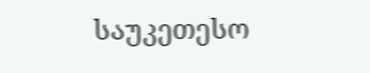საუკეთესო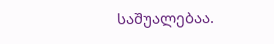საშუალებაა.